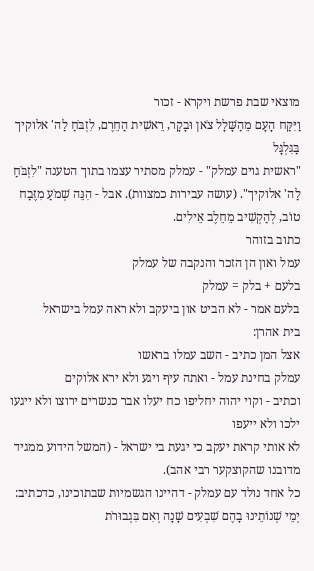מוצאי שבת פרשת ויקרא - זכור
וַיִּקַּח הָעָם מֵהַשָּׁלָל צֹאן וּבָקָר, רֵאשִׁית הַחֵרֶם, לִזְבֹּחַ לַה' אלוקיך בַּגִּלְגָּל
"ראשית גוים עמלק" - עמלק מסתיר עצמו בתוך הטענה "לִזְבֹּחַ לַה' אלוקיך". (עושה עבירות כמצוות). אבל - הִנֵּה שְׁמֹעַ מִזֶּבַח טוֹב, לְהַקְשִׁיב מֵחֵלֶב אֵילִים.
כתוב בזוהר
עמל ואון הן הזכר והנקבה של עמלק
בלעם + בלק = עמלק
בלעם אמר - לא הביט און ביעקב ולא ראה עמל בישראל
בית אהרן:
אצל המן כתיב - השב עמלו בראשו
עמלק בחינת עמל - ואתה עיף ויגע ולא ירא אלוקים
וכתיב - וקוי יהוה יחליפו כח יעלו אבר כנשרים ירוצו ולא ייגעו ילכו ולא ייעפו
לא אותי קראת יעקב כי יגעת בי ישראל - (המשל הידוע ממגיד מדובנו שהקוצקער רבי אהב).
כל אחד נולד עם עמלק - דהיינו הגשמיות שבתוכינו, כדכתיב:
יְמֵי שְׁנוֹתֵינוּ בָהֶם שִׁבְעִים שָׁנָה וְאִם בִּגְבוּרֹת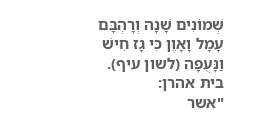שְׁמוֹנִים שָׁנָה וְרָהְבָּם עָמָל וָאָוֶן כִּי גָז חִישׁ וַנָּעֻפָה (לשון עיף).
בית אהרן:
"אשר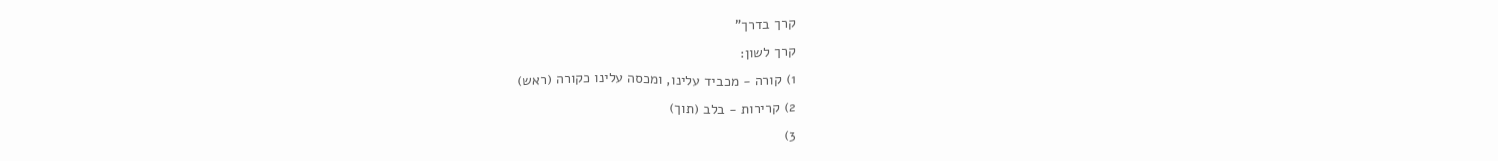קרך בדרך"
קרך לשון:
1) קורה - מכביד עלינו, ומכסה עלינו כקורה (ראש)
2) קרירות - בלב (תוך)
3)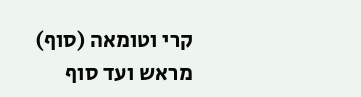קרי וטומאה (סוף)
מראש ועד סוף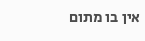אין בו מתום